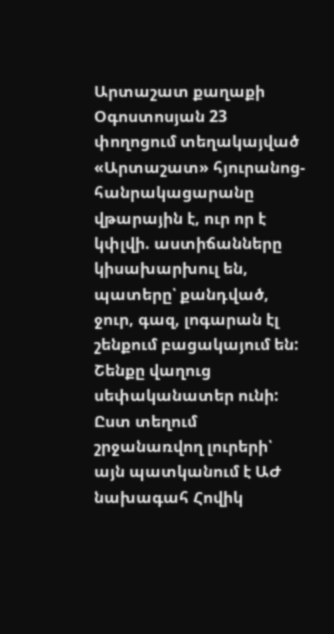Արտաշատ քաղաքի Օգոստոսյան 23 փողոցում տեղակայված «Արտաշատ» հյուրանոց-հանրակացարանը վթարային է, ուր որ է կփլվի. աստիճանները կիսախարխուլ են, պատերը՝ քանդված, ջուր, գազ, լոգարան էլ շենքում բացակայում են:
Շենքը վաղուց սեփականատեր ունի: Ըստ տեղում շրջանառվող լուրերի՝ այն պատկանում է ԱԺ նախագահ Հովիկ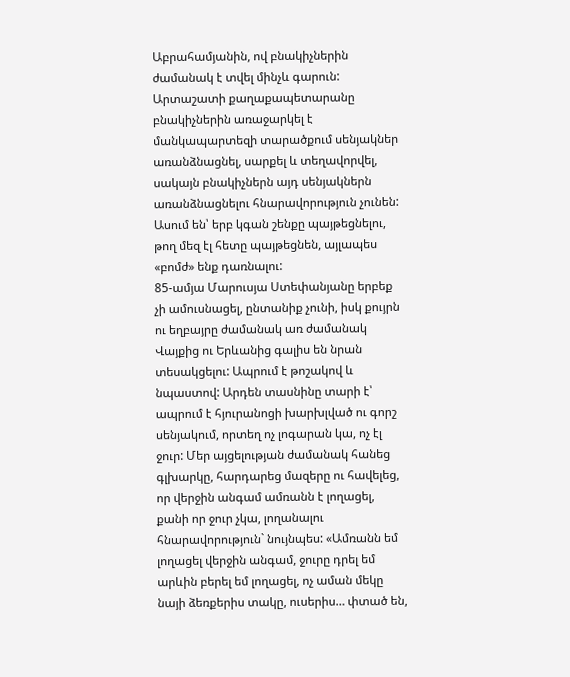Աբրահամյանին, ով բնակիչներին ժամանակ է տվել մինչև գարուն: Արտաշատի քաղաքապետարանը բնակիչներին առաջարկել է մանկապարտեզի տարածքում սենյակներ առանձնացնել, սարքել և տեղավորվել, սակայն բնակիչներն այդ սենյակներն առանձնացնելու հնարավորություն չունեն: Ասում են՝ երբ կգան շենքը պայթեցնելու, թող մեզ էլ հետը պայթեցնեն, այլապես «բոմժ» ենք դառնալու:
85-ամյա Մարուսյա Ստեփանյանը երբեք չի ամուսնացել, ընտանիք չունի, իսկ քույրն ու եղբայրը ժամանակ առ ժամանակ Վայքից ու Երևանից գալիս են նրան տեսակցելու: Ապրում է թոշակով և նպաստով: Արդեն տասնինը տարի է՝ ապրում է հյուրանոցի խարխլված ու գորշ սենյակում, որտեղ ոչ լոգարան կա, ոչ էլ ջուր: Մեր այցելության ժամանակ հանեց գլխարկը, հարդարեց մազերը ու հավելեց, որ վերջին անգամ ամռանն է լողացել, քանի որ ջուր չկա, լողանալու հնարավորություն` նույնպես: «Ամռանն եմ լողացել վերջին անգամ, ջուրը դրել եմ արևին բերել եմ լողացել, ոչ աման մեկը նայի ձեռքերիս տակը, ուսերիս… փտած են,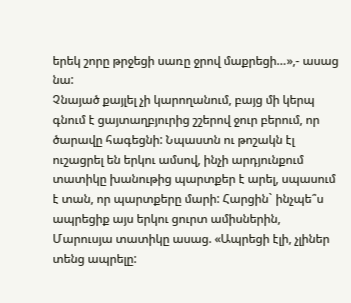երեկ շորը թրջեցի սառը ջրով մաքրեցի…»,- ասաց նա:
Չնայած քայլել չի կարողանում, բայց մի կերպ գնում է ցայտաղբյուրից շշերով ջուր բերում, որ ծարավը հագեցնի: Նպաստն ու թոշակն էլ ուշացրել են երկու ամսով, ինչի արդյունքում տատիկը խանութից պարտքեր է արել, սպասում է տան, որ պարտքերը մարի: Հարցին` ինչպե՞ս ապրեցիք այս երկու ցուրտ ամիսներին, Մարուսյա տատիկը ասաց. «Ապրեցի էլի, չլիներ տենց ապրելը: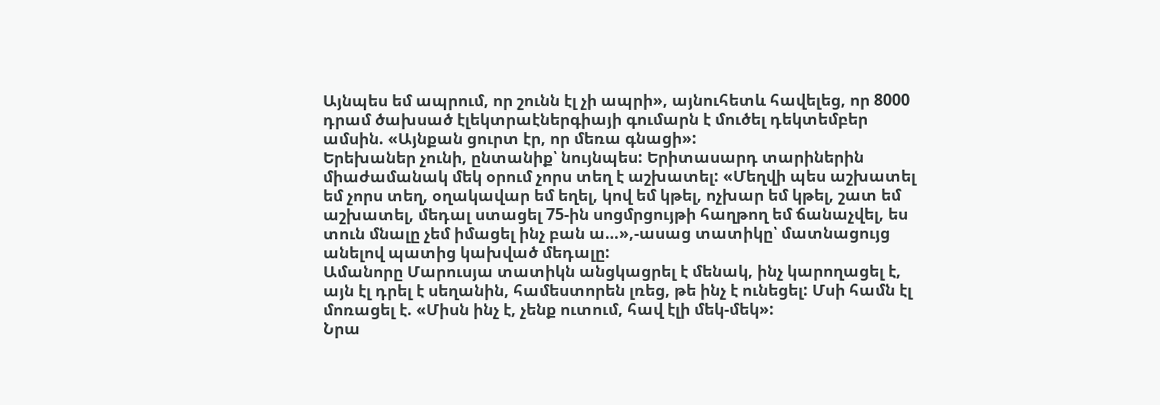Այնպես եմ ապրում, որ շունն էլ չի ապրի», այնուհետև հավելեց, որ 8000 դրամ ծախսած էլեկտրաէներգիայի գումարն է մուծել դեկտեմբեր ամսին. «Այնքան ցուրտ էր, որ մեռա գնացի»:
Երեխաներ չունի, ընտանիք՝ նույնպես: Երիտասարդ տարիներին միաժամանակ մեկ օրում չորս տեղ է աշխատել: «Մեղվի պես աշխատել եմ չորս տեղ, օղակավար եմ եղել, կով եմ կթել, ոչխար եմ կթել, շատ եմ աշխատել, մեդալ ստացել 75-ին սոցմրցույթի հաղթող եմ ճանաչվել, ես տուն մնալը չեմ իմացել ինչ բան ա…»,-ասաց տատիկը՝ մատնացույց անելով պատից կախված մեդալը:
Ամանորը Մարուսյա տատիկն անցկացրել է մենակ, ինչ կարողացել է, այն էլ դրել է սեղանին, համեստորեն լռեց, թե ինչ է ունեցել: Մսի համն էլ մոռացել է. «Միսն ինչ է, չենք ուտում, հավ էլի մեկ-մեկ»:
Նրա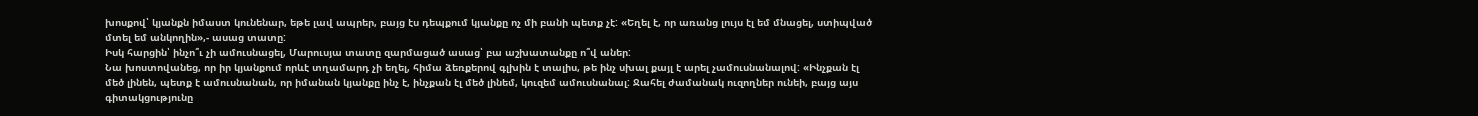խոսքով՝ կյանքն իմաստ կունենար, եթե լավ ապրեր, բայց էս դեպքում կյանքը ոչ մի բանի պետք չէ: «Եղել է, որ առանց լույս էլ եմ մնացել, ստիպված մտել եմ անկողին»,- ասաց տատը:
Իսկ հարցին՝ ինչո՞ւ չի ամուսնացել, Մարուսյա տատը զարմացած ասաց՝ բա աշխատանքը ո՞վ աներ:
Նա խոստովանեց, որ իր կյանքում որևէ տղամարդ չի եղել, հիմա ձեռքերով գլխին է տալիս, թե ինչ սխալ քայլ է արել չամուսնանալով: «Ինչքան էլ մեծ լինեն, պետք է ամուսնանան, որ իմանան կյանքը ինչ է, ինչքան էլ մեծ լինեմ, կուզեմ ամուսնանալ: Ջահել ժամանակ ուզողներ ունեի, բայց այս գիտակցությունը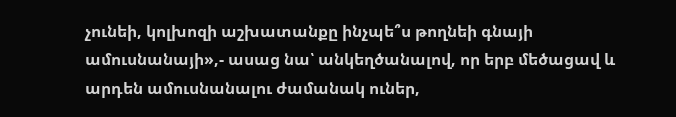չունեի, կոլխոզի աշխատանքը ինչպե՞ս թողնեի գնայի ամուսնանայի»,- ասաց նա՝ անկեղծանալով, որ երբ մեծացավ և արդեն ամուսնանալու ժամանակ ուներ,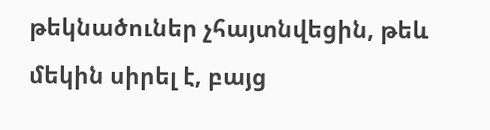թեկնածուներ չհայտնվեցին, թեև մեկին սիրել է, բայց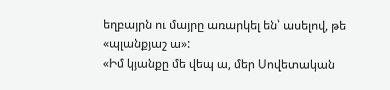եղբայրն ու մայրը առարկել են՝ ասելով, թե «պլանքյաշ ա»:
«Իմ կյանքը մե վեպ ա, մեր Սովետական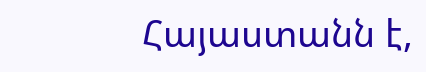Հայաստանն է,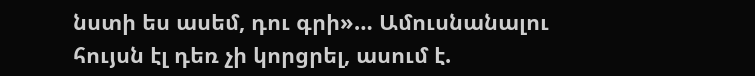նստի ես ասեմ, դու գրի»… Ամուսնանալու հույսն էլ դեռ չի կորցրել, ասում է.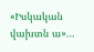«Իսկական վախտն ա»…